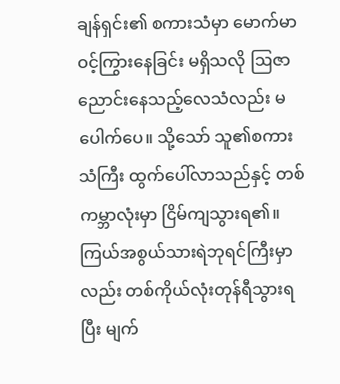ချန်ရှင်း၏ စကားသံမှာ မောက်မာဝင့်ကြွားနေခြင်း မရှိသလို ဩဇာညောင်းနေသည့်လေသံလည်း မပေါက်ပေ။ သို့သော် သူ၏စကားသံကြီး ထွက်ပေါ်လာသည်နှင့် တစ်ကမ္ဘာလုံးမှာ ငြိမ်ကျသွားရ၏။ ကြယ်အစွယ်သားရဲဘုရင်ကြီးမှာလည်း တစ်ကိုယ်လုံးတုန်ရီသွားရပြီး မျက်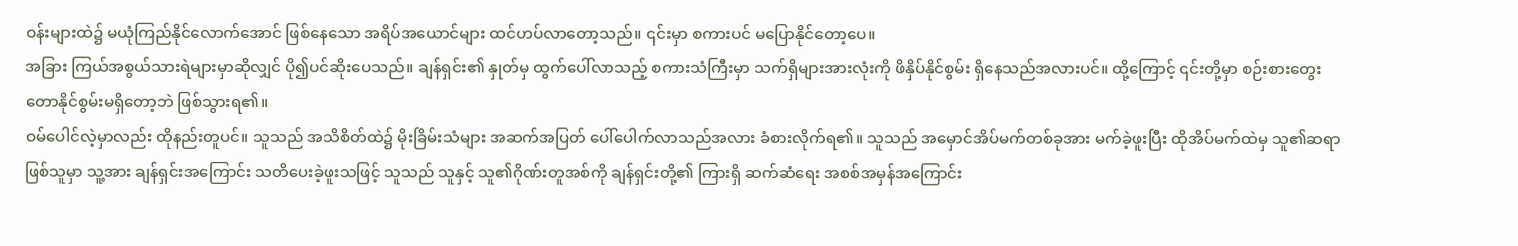ဝန်းများထဲ၌ မယုံကြည်နိုင်လောက်အောင် ဖြစ်နေသော အရိပ်အယောင်များ ထင်ဟပ်လာတော့သည်။ ၎င်းမှာ စကားပင် မပြောနိုင်တော့ပေ။
အခြား ကြယ်အစွယ်သားရဲများမှာဆိုလျှင် ပို၍ပင်ဆိုးပေသည်။ ချန်ရှင်း၏ နှုတ်မှ ထွက်ပေါ်လာသည့် စကားသံကြီးမှာ သက်ရှိများအားလုံးကို ဖိနှိပ်နိုင်စွမ်း ရှိနေသည်အလားပင်။ ထို့ကြောင့် ၎င်းတို့မှာ စဉ်းစားတွေးတောနိုင်စွမ်းမရှိတော့ဘဲ ဖြစ်သွားရ၏။
ဝမ်ပေါင်လဲ့မှာလည်း ထိုနည်းတူပင်။ သူသည် အသိစိတ်ထဲ၌ မိုးခြိမ်းသံများ အဆက်အပြတ် ပေါ်ပေါက်လာသည်အလား ခံစားလိုက်ရ၏။ သူသည် အမှောင်အိပ်မက်တစ်ခုအား မက်ခဲ့ဖူးပြီး ထိုအိပ်မက်ထဲမှ သူ၏ဆရာဖြစ်သူမှာ သူ့အား ချန်ရှင်းအကြောင်း သတိပေးခဲ့ဖူးသဖြင့် သူသည် သူနှင့် သူ၏ဂိုဏ်းတူအစ်ကို ချန်ရှင်းတို့၏ ကြားရှိ ဆက်ဆံရေး အစစ်အမှန်အကြောင်း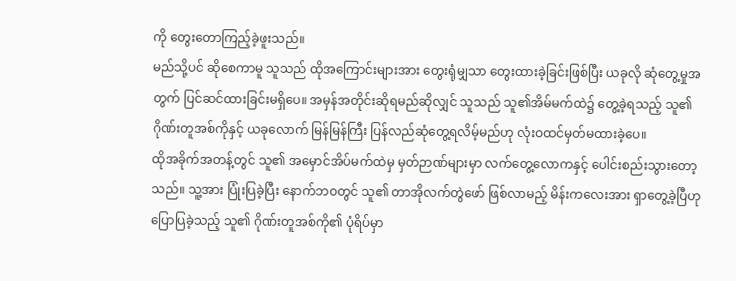ကို တွေးတောကြည့်ခဲ့ဖူးသည်။
မည်သို့ပင် ဆိုစေကာမူ သူသည် ထိုအကြောင်းများအား တွေးရုံမျှသာ တွေးထားခဲ့ခြင်းဖြစ်ပြီး ယခုလို ဆုံတွေ့မှုအတွက် ပြင်ဆင်ထားခြင်းမရှိပေ။ အမှန်အတိုင်းဆိုရမည်ဆိုလျှင် သူသည် သူ၏အိမ်မက်ထဲ၌ တွေ့ခဲ့ရသည့် သူ၏ဂိုဏ်းတူအစ်ကိုနှင့် ယခုလောက် မြန်မြန်ကြီး ပြန်လည်ဆုံတွေ့ရလိမ့်မည်ဟု လုံးဝထင်မှတ်မထားခဲ့ပေ။
ထိုအခိုက်အတန့်တွင် သူ၏ အမှောင်အိပ်မက်ထဲမှ မှတ်ဉာဏ်များမှာ လက်တွေ့လောကနှင့် ပေါင်းစည်းသွားတော့သည်။ သူ့အား ပြုံးပြခဲ့ပြီး နောက်ဘဝတွင် သူ၏ တာအိုလက်တွဲဖော် ဖြစ်လာမည့် မိန်းကလေးအား ရှာတွေ့ခဲ့ပြီဟု ပြောပြခဲ့သည့် သူ၏ ဂိုဏ်းတူအစ်ကို၏ ပုံရိပ်မှာ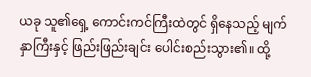ယခု သူ၏ရှေ့ ကောင်းကင်ကြီးထဲတွင် ရှိနေသည့် မျက်နှာကြီးနှင့် ဖြည်းဖြည်းချင်း ပေါင်းစည်းသွား၏။ ထို့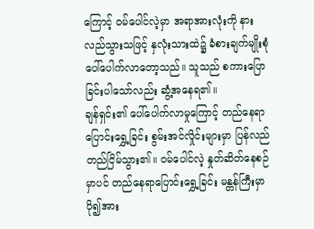ကြောင့် ဝမ်ပေါင်လဲ့မှာ အရာအားလုံးကို နားလည်သွားသဖြင့် နှလုံးသားထဲ၌ ခံစားချက်မျိုးစုံ ပေါ်ပေါက်လာတော့သည်။ သူသည် စကားပြောခြင်းပါသော်လည်း ဆွံ့အနေရ၏။
ချန်ရှင်း၏ ပေါ်ပေါက်လာမှုကြောင့် တည်နေရာပြောင်းရွှေ့ခြင်း စွမ်းအင်လှိုင်းများမှာ ပြန်လည်တည်ငြိမ်သွား၏။ ဝမ်ပေါင်လဲ့ နှုတ်ဆိတ်နေစဉ်မှာပင် တည်နေရာပြောင်းရွှေ့ခြင်း မန္တန်ကြီးမှာ ပို၍အား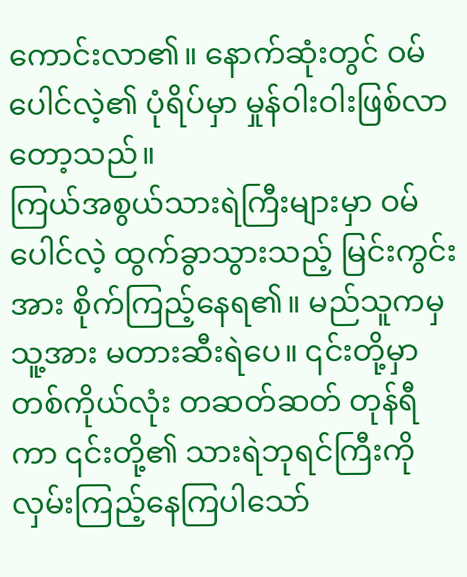ကောင်းလာ၏။ နောက်ဆုံးတွင် ဝမ်ပေါင်လဲ့၏ ပုံရိပ်မှာ မှုန်ဝါးဝါးဖြစ်လာတော့သည်။
ကြယ်အစွယ်သားရဲကြီးများမှာ ဝမ်ပေါင်လဲ့ ထွက်ခွာသွားသည့် မြင်းကွင်းအား စိုက်ကြည့်နေရ၏။ မည်သူကမှ သူ့အား မတားဆီးရဲပေ။ ၎င်းတို့မှာ တစ်ကိုယ်လုံး တဆတ်ဆတ် တုန်ရီကာ ၎င်းတို့၏ သားရဲဘုရင်ကြီးကို လှမ်းကြည့်နေကြပါသော်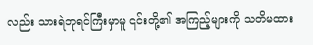လည်း သားရဲဘုရင်ကြီးမှာမူ ၎င်းတို့၏ အကြည့်များကို သတိမထား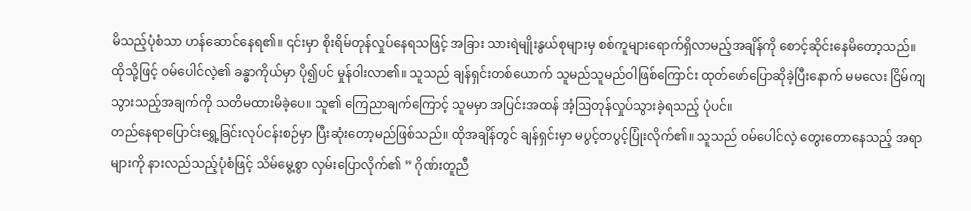မိသည့်ပုံစံသာ ဟန်ဆောင်နေရ၏။ ၎င်းမှာ စိုးရိမ်တုန်လှုပ်နေရသဖြင့် အခြား သားရဲမျိုးနွယ်စုများမှ စစ်ကူများရောက်ရှိလာမည့်အချိန်ကို စောင့်ဆိုင်းနေမိတော့သည်။
ထိုသို့ဖြင့် ဝမ်ပေါင်လဲ့၏ ခန္ဓာကိုယ်မှာ ပို၍ပင် မှုန်ဝါးလာ၏။ သူသည် ချန်ရှင်းတစ်ယောက် သူမည်သူမည်ဝါဖြစ်ကြောင်း ထုတ်ဖော်ပြောဆိုခဲ့ပြီးနောက် မမလေး ငြိမ်ကျသွားသည့်အချက်ကို သတိမထားမိခဲ့ပေ။ သူ၏ ကြေညာချက်ကြောင့် သူမမှာ အပြင်းအထန် အံ့ဩတုန်လှုပ်သွားခဲ့ရသည့် ပုံပင်။
တည်နေရာပြောင်းရွှေ့ခြင်းလုပ်ငန်းစဉ်မှာ ပြီးဆုံးတော့မည်ဖြစ်သည်။ ထိုအချိန်တွင် ချန်ရှင်းမှာ မပွင့်တပွင့်ပြုံးလိုက်၏။ သူသည် ဝမ်ပေါင်လဲ့ တွေးတောနေသည့် အရာများကို နားလည်သည့်ပုံစံဖြင့် သိမ်မွေ့စွာ လှမ်းပြောလိုက်၏ ” ဂိုဏ်းတူညီ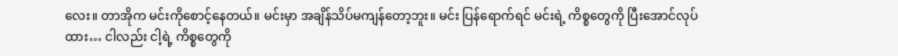လေး။ တာအိုက မင်းကိုစောင့်နေတယ်။ မင်းမှာ အချိန်သိပ်မကျန်တော့ဘူး။ မင်း ပြန်ရောက်ရင် မင်းရဲ့ ကိစ္စတွေကို ပြီးအောင်လုပ်ထား… ငါလည်း ငါ့ရဲ့ ကိစ္စတွေကို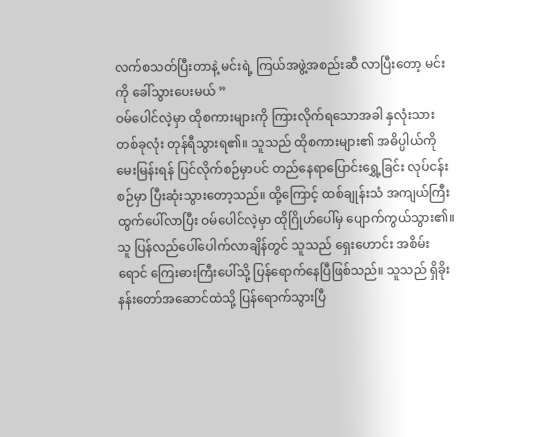လက်စသတ်ပြီးတာနဲ့ မင်းရဲ့ ကြယ်အဖွဲ့အစည်းဆီ လာပြီးတော့ မင်းကို ခေါ်သွားပေးမယ် ”
ဝမ်ပေါင်လဲ့မှာ ထိုစကားများကို ကြားလိုက်ရသောအခါ နှလုံးသားတစ်ခုလုံး တုန်ရီသွားရ၏။ သူသည် ထိုစကားများ၏ အဓိပ္ပါယ်ကို မေးမြန်းရန် ပြင်လိုက်စဉ်မှာပင် တည်နေရာပြောင်းရွှေ့ခြင်း လုပ်ငန်းစဉ်မှာ ပြီးဆုံးသွားတော့သည်။ ထို့ကြောင့် ထစ်ချုန်းသံ အကျယ်ကြီးထွက်ပေါ်လာပြီး ဝမ်ပေါင်လဲ့မှာ ထိုဂြိုဟ်ပေါ်မှ ပျောက်ကွယ်သွား၏။ သူ ပြန်လည်ပေါ်ပေါက်လာချိန်တွင် သူသည် ရှေးဟောင်း အစိမ်းရောင် ကြေးဓားကြီးပေါ်သို့ ပြန်ရောက်နေပြီဖြစ်သည်။ သူသည် ရှိခိုးနန်းတော်အဆောင်ထဲသို့ ပြန်ရောက်သွားပြီ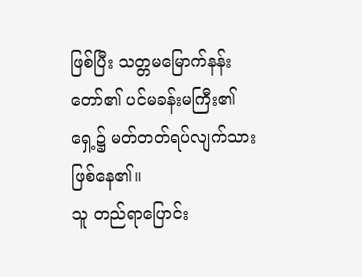ဖြစ်ပြီး သတ္တမမြောက်နန်းတော်၏ ပင်မခန်းမကြီး၏ရှေ့၌ မတ်တတ်ရပ်လျက်သား ဖြစ်နေ၏။
သူ တည်ရာပြောင်း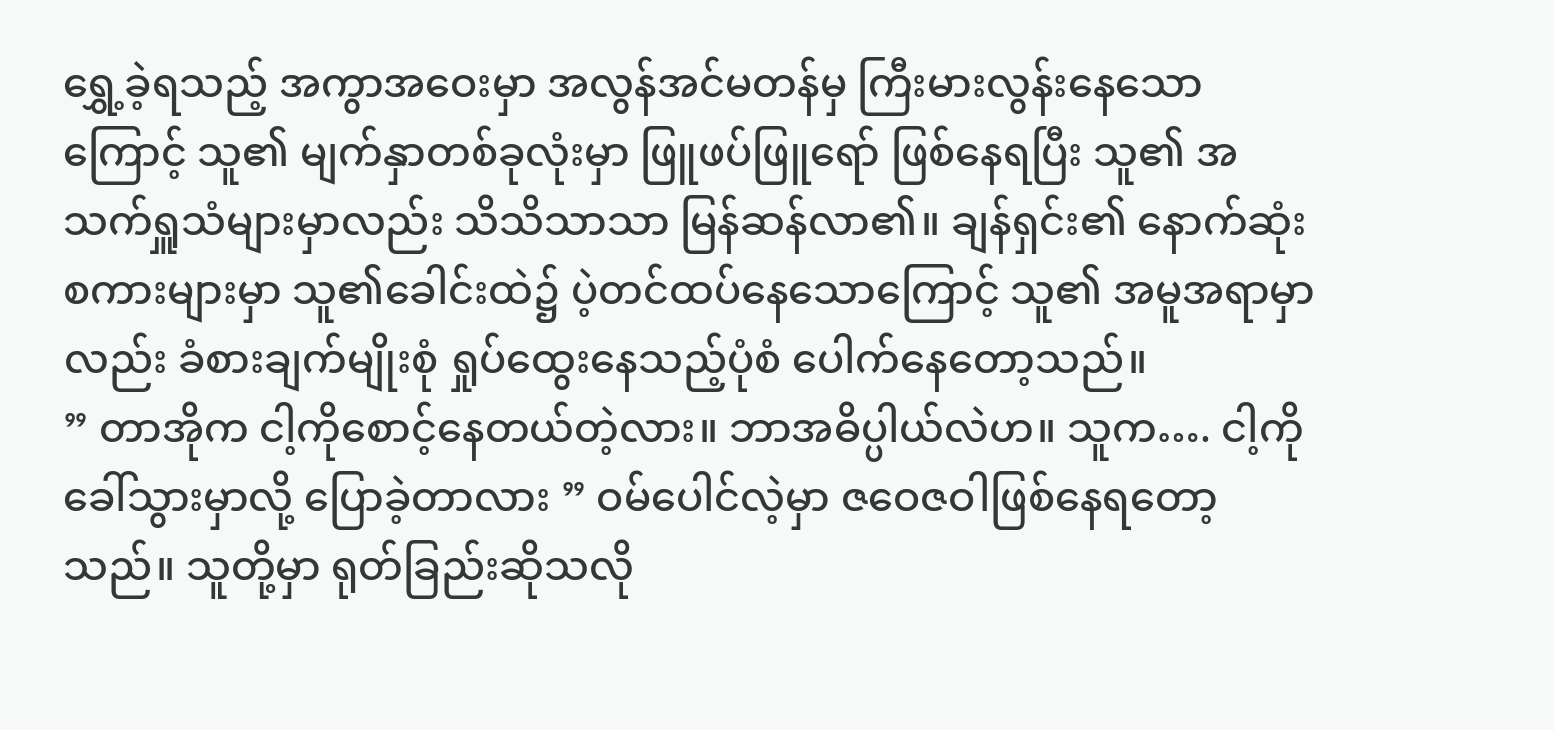ရွှေ့ခဲ့ရသည့် အကွာအဝေးမှာ အလွန်အင်မတန်မှ ကြီးမားလွန်းနေသောကြောင့် သူ၏ မျက်နှာတစ်ခုလုံးမှာ ဖြူဖပ်ဖြူရော် ဖြစ်နေရပြီး သူ၏ အသက်ရှူသံများမှာလည်း သိသိသာသာ မြန်ဆန်လာ၏။ ချန်ရှင်း၏ နောက်ဆုံးစကားများမှာ သူ၏ခေါင်းထဲ၌ ပဲ့တင်ထပ်နေသောကြောင့် သူ၏ အမူအရာမှာလည်း ခံစားချက်မျိုးစုံ ရှုပ်ထွေးနေသည့်ပုံစံ ပေါက်နေတော့သည်။
” တာအိုက ငါ့ကိုစောင့်နေတယ်တဲ့လား။ ဘာအဓိပ္ပါယ်လဲဟ။ သူက…. ငါ့ကို ခေါ်သွားမှာလို့ ပြောခဲ့တာလား ” ဝမ်ပေါင်လဲ့မှာ ဇဝေဇဝါဖြစ်နေရတော့သည်။ သူတို့မှာ ရုတ်ခြည်းဆိုသလို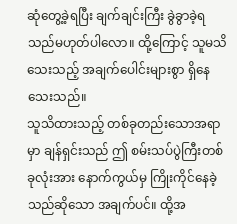ဆုံတွေ့ခဲ့ရပြီး ချက်ချင်းကြီး ခွဲခွာခဲ့ရသည်မဟုတ်ပါလော။ ထို့ကြောင့် သူမသိသေးသည့် အချက်ပေါင်းများစွာ ရှိနေသေးသည်။
သူသိထားသည့် တစ်ခုတည်းသောအရာမှာ ချန်ရှင်းသည် ဤ စမ်းသပ်ပွဲကြီးတစ်ခုလုံးအား နောက်ကွယ်မှ ကြိုးကိုင်နေခဲ့သည်ဆိုသော အချက်ပင်။ ထို့အ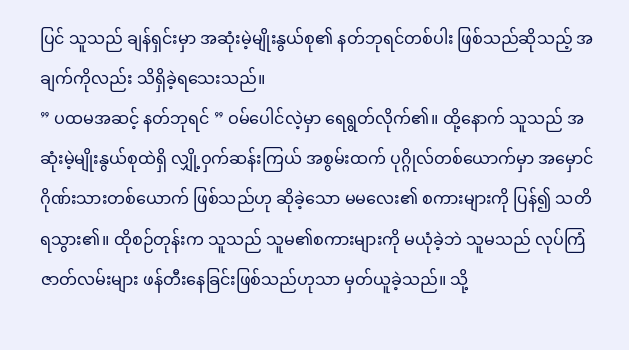ပြင် သူသည် ချန်ရှင်းမှာ အဆုံးမဲ့မျိုးနွယ်စု၏ နတ်ဘုရင်တစ်ပါး ဖြစ်သည်ဆိုသည့် အချက်ကိုလည်း သိရှိခဲ့ရသေးသည်။
” ပထမအဆင့် နတ်ဘုရင် ” ဝမ်ပေါင်လဲ့မှာ ရေရွတ်လိုက်၏။ ထို့နောက် သူသည် အဆုံးမဲ့မျိုးနွယ်စုထဲရှိ လျှို့ဝှက်ဆန်းကြယ် အစွမ်းထက် ပုဂ္ဂိုလ်တစ်ယောက်မှာ အမှောင်ဂိုဏ်းသားတစ်ယောက် ဖြစ်သည်ဟု ဆိုခဲ့သော မမလေး၏ စကားများကို ပြန်၍ သတိရသွား၏။ ထိုစဉ်တုန်းက သူသည် သူမ၏စကားများကို မယုံခဲ့ဘဲ သူမသည် လုပ်ကြံဇာတ်လမ်းများ ဖန်တီးနေခြင်းဖြစ်သည်ဟုသာ မှတ်ယူခဲ့သည်။ သို့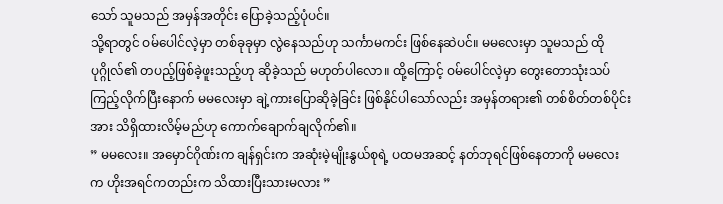သော် သူမသည် အမှန်အတိုင်း ပြောခဲ့သည့်ပုံပင်။
သို့ရာတွင် ဝမ်ပေါင်လဲ့မှာ တစ်ခုခုမှာ လွဲနေသည်ဟု သင်္ကာမကင်း ဖြစ်နေဆဲပင်။ မမလေးမှာ သူမသည် ထိုပုဂ္ဂိုလ်၏ တပည့်ဖြစ်ခဲ့ဖူးသည့်ဟု ဆိုခဲ့သည် မဟုတ်ပါလော။ ထို့ကြောင့် ဝမ်ပေါင်လဲ့မှာ တွေးတောသုံးသပ်ကြည့်လိုက်ပြီးနောက် မမလေးမှာ ချဲ့ကားပြောဆိုခဲ့ခြင်း ဖြစ်နိုင်ပါသော်လည်း အမှန်တရား၏ တစ်စိတ်တစ်ပိုင်းအား သိရှိထားလိမ့်မည်ဟု ကောက်ချောက်ချလိုက်၏။
” မမလေး။ အမှောင်ဂိုဏ်းက ချန်ရှင်းက အဆုံးမဲ့မျိုးနွယ်စုရဲ့ ပထမအဆင့် နတ်ဘုရင်ဖြစ်နေတာကို မမလေးက ဟိုးအရင်ကတည်းက သိထားပြီးသားမလား ”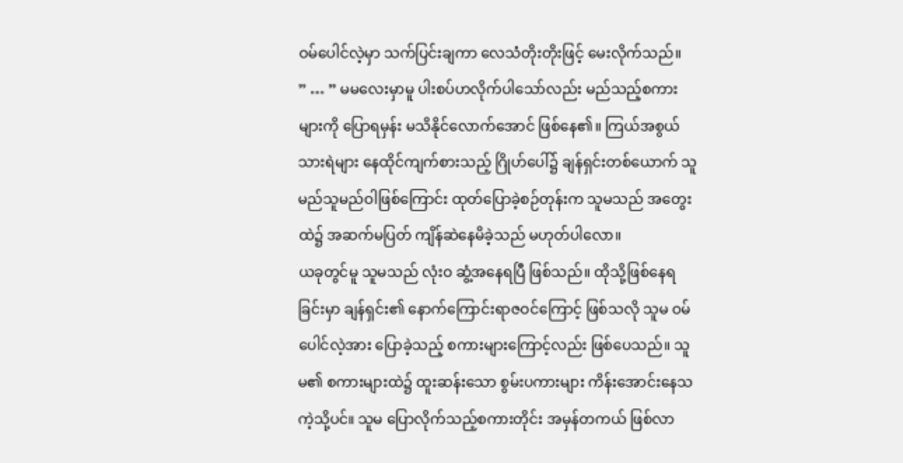ဝမ်ပေါင်လဲ့မှာ သက်ပြင်းချကာ လေသံတိုးတိုးဖြင့် မေးလိုက်သည်။
” … ” မမလေးမှာမူ ပါးစပ်ဟလိုက်ပါသော်လည်း မည်သည့်စကားများကို ပြောရမှန်း မသိနိုင်လောက်အောင် ဖြစ်နေ၏။ ကြယ်အစွယ်သားရဲများ နေထိုင်ကျက်စားသည့် ဂြိုဟ်ပေါ်၌ ချန်ရှင်းတစ်ယောက် သူ မည်သူမည်ဝါဖြစ်ကြောင်း ထုတ်ပြောခဲ့စဉ်တုန်းက သူမသည် အတွေးထဲ၌ အဆက်မပြတ် ကျိန်ဆဲနေမိခဲ့သည် မဟုတ်ပါလော။
ယခုတွင်မူ သူမသည် လုံးဝ ဆွံ့အနေရပြီ ဖြစ်သည်။ ထိုသို့ဖြစ်နေရခြင်းမှာ ချန်ရှင်း၏ နောက်ကြောင်းရာဇဝင်ကြောင့် ဖြစ်သလို သူမ ဝမ်ပေါင်လဲ့အား ပြောခဲ့သည့် စကားများကြောင့်လည်း ဖြစ်ပေသည်။ သူမ၏ စကားများထဲ၌ ထူးဆန်းသော စွမ်းပကားများ ကိန်းအောင်းနေသကဲ့သို့ပင်။ သူမ ပြောလိုက်သည့်စကားတိုင်း အမှန်တကယ် ဖြစ်လာ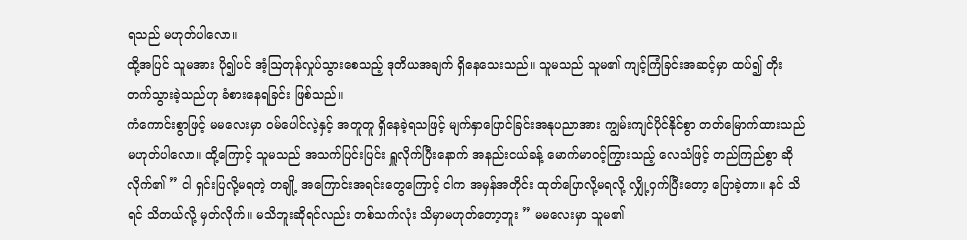ရသည် မဟုတ်ပါလော။
ထို့အပြင် သူမအား ပို၍ပင် အံ့ဩတုန်လှုပ်သွားစေသည့် ဒုတိယအချက် ရှိနေသေးသည်။ သူမသည် သူမ၏ ကျင့်ကြံခြင်းအဆင့်မှာ ထပ်၍ တိုးတက်သွားခဲ့သည်ဟု ခံစားနေရခြင်း ဖြစ်သည်။
ကံကောင်းစွာဖြင့် မမလေးမှာ ဝမ်ပေါင်လဲ့နှင့် အတူတူ ရှိနေခဲ့ရသဖြင့် မျက်နှာပြောင်ခြင်းအနုပညာအား ကျွမ်းကျင်ပိုင်နိုင်စွာ တတ်မြောက်ထားသည် မဟုတ်ပါလော။ ထို့ကြောင့် သူမသည် အသက်ပြင်းပြင်း ရှူလိုက်ပြီးနောက် အနည်းငယ်ခန့် မောက်မာဝင့်ကြွားသည့် လေသံဖြင့် တည်ကြည်စွာ ဆိုလိုက်၏ ” ငါ ရှင်းပြလို့မရတဲ့ တချို့ အကြောင်းအရင်းတွေကြောင့် ငါက အမှန်အတိုင်း ထုတ်ပြောလို့မရလို့ လျှို့ဝှက်ပြီးတော့ ပြောခဲ့တာ။ နင် သိရင် သိတယ်လို့ မှတ်လိုက်။ မသိဘူးဆိုရင်လည်း တစ်သက်လုံး သိမှာမဟုတ်တော့ဘူး ” မမလေးမှာ သူမ၏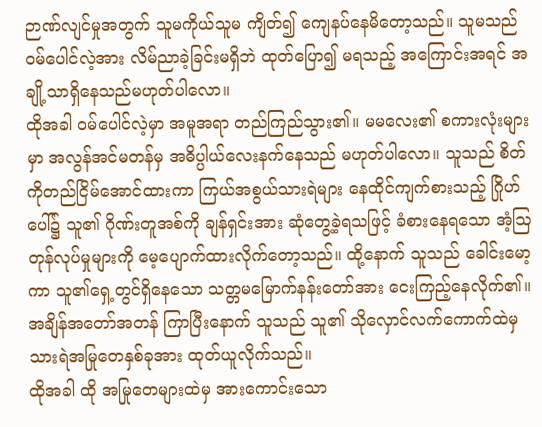ဉာဏ်လျင်မှုအတွက် သူမကိုယ်သူမ ကျိတ်၍ ကျေနပ်နေမိတော့သည်။ သူမသည် ဝမ်ပေါင်လဲ့အား လိမ်ညာခဲ့ခြင်းမရှိဘဲ ထုတ်ပြော၍ မရသည့် အကြောင်းအရင် အချို့သာရှိနေသည်မဟုတ်ပါလော။
ထိုအခါ ဝမ်ပေါင်လဲ့မှာ အမူအရာ တည်ကြည်သွား၏။ မမလေး၏ စကားလုံးများမှာ အလွန်အင်မတန်မှ အဓိပ္ပါယ်လေးနက်နေသည် မဟုတ်ပါလော။ သူသည် စိတ်ကိုတည်ငြိမ်အောင်ထားကာ ကြယ်အစွယ်သားရဲများ နေထိုင်ကျက်စားသည့် ဂြိုဟ်ပေါ်၌ သူ၏ ဂိုဏ်းတူအစ်ကို ချန်ရှင်းအား ဆုံတွေ့ခဲ့ရသဖြင့် ခံစားနေရသော အံ့ဩတုန်လုပ်မှုများကို မေ့ပျောက်ထားလိုက်တော့သည်။ ထို့နောက် သူသည် ခေါင်းမော့ကာ သူ၏ရှေ့တွင်ရှိနေသော သတ္တမမြောက်နန်းတော်အား ငေးကြည့်နေလိုက်၏။ အချိန်အတော်အတန် ကြာပြီးနောက် သူသည် သူ၏ သိုလှောင်လက်ကောက်ထဲမှ သားရဲအမြုတေနှစ်ခုအား ထုတ်ယူလိုက်သည်။
ထိုအခါ ထို အမြုတေများထဲမှ အားကောင်းသော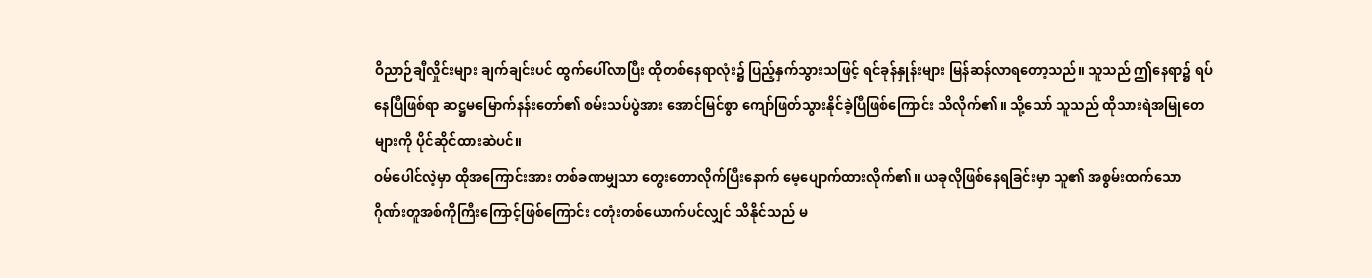ဝိညာဉ်ချီလှိုင်းများ ချက်ချင်းပင် ထွက်ပေါ်လာပြီး ထိုတစ်နေရာလုံး၌ ပြည့်နှက်သွားသဖြင့် ရင်ခုန်နှုန်းများ မြန်ဆန်လာရတော့သည်။ သူသည် ဤနေရာ၌ ရပ်နေပြီဖြစ်ရာ ဆဋ္ဌမမြောက်နန်းတော်၏ စမ်းသပ်ပွဲအား အောင်မြင်စွာ ကျော်ဖြတ်သွားနိုင်ခဲ့ပြီဖြစ်ကြောင်း သိလိုက်၏။ သို့သော် သူသည် ထိုသားရဲအမြုတေများကို ပိုင်ဆိုင်ထားဆဲပင်။
ဝမ်ပေါင်လဲ့မှာ ထိုအကြောင်းအား တစ်ခဏမျှသာ တွေးတောလိုက်ပြီးနောက် မေ့ပျောက်ထားလိုက်၏။ ယခုလိုဖြစ်နေရခြင်းမှာ သူ၏ အစွမ်းထက်သော ဂိုဏ်းတူအစ်ကိုကြီးကြောင့်ဖြစ်ကြောင်း ငတုံးတစ်ယောက်ပင်လျှင် သိနိုင်သည် မ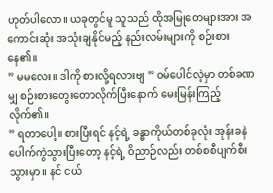ဟုတ်ပါလော။ ယခုတွင်မူ သူသည် ထိုအမြုတေများအား အကောင်းဆုံး အသုံးချနိုင်မည့် နည်းလမ်းများကို စဉ်းစားနေ၏။
” မမလေး။ ဒါကို စားလို့ရလားဗျ ” ဝမ်ပေါင်လဲ့မှာ တစ်ခဏမျှ စဉ်းစားတွေးတောလိုက်ပြီးနောက် မေးမြန်းကြည့်လိုက်၏။
” ရတာပေါ့။ စားပြီးရင် နင့်ရဲ့ ခန္ဓာကိုယ်တစ်ခုလုံး အုန်းခနဲ ပေါက်ကွဲသွားပြီးတော့ နင့်ရဲ့ ဝိညာဉ်လည်း တစ်စစီပျက်စီးသွားမှာ။ နင် ငယ်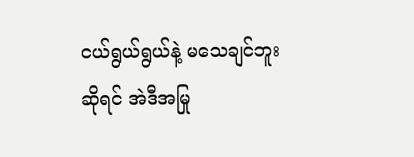ငယ်ရွယ်ရွယ်နဲ့ မသေချင်ဘူးဆိုရင် အဲဒီအမြု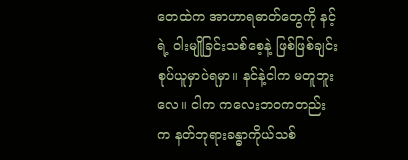တေထဲက အာဟာရဓာတ်တွေကို နင့်ရဲ့ ဝါးမျိုခြင်းသစ်စေ့နဲ့ ဖြစ်ဖြစ်ချင်း စုပ်ယူမှာပဲရမှာ။ နင်နဲ့ငါက မတူဘူးလေ။ ငါက ကလေးဘဝကတည်းက နတ်ဘုရားခန္ဓာကိုယ်သစ်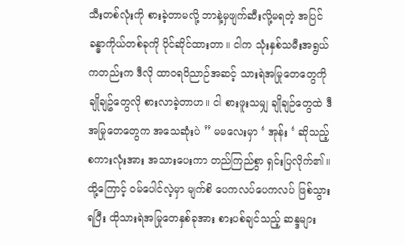သီးတစ်လုံးကို စားခဲ့တာမလို့ ဘာနဲ့မှဖျက်ဆီးလို့မရတဲ့ အပြင်ခန္ဓာကိုယ်တစ်ခုကို ပိုင်ဆိုင်ထားတာ။ ငါက သုံးနှစ်သမီးအရွယ်ကတည်းက ဒီလို ထာဝရဝိညာဉ်အဆင့် သားရဲအမြုတေတွေကို ချိုချဥ်တွေလို စားလာခဲ့တာဟ။ ငါ စားဖူးသမျှ ချိုချဉ်တွေထဲ ဒီအမြုတေတွေက အသေဆုံးပဲ ” မမလေးမှာ ‘ အုန်း ‘ ဆိုသည့် စကားလုံးအား အသားပေးကာ တည်ကြည်စွာ ရှင်းပြလိုက်၏။
ထို့ကြောင့် ဝမ်ပေါင်လဲ့မှာ မျက်စိ ပေကလပ်ပေကလပ် ဖြစ်သွားရပြီး ထိုသားရဲအမြုတေနှစ်ခုအား စားပစ်ချင်သည့် ဆန္ဒများ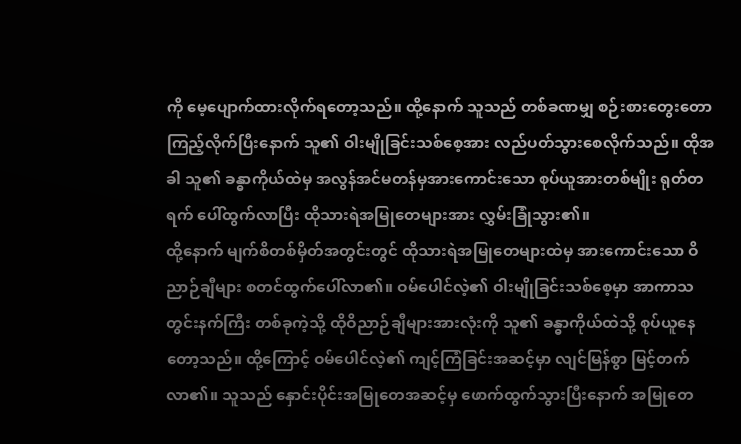ကို မေ့ပျောက်ထားလိုက်ရတော့သည်။ ထို့နောက် သူသည် တစ်ခဏမျှ စဉ်းစားတွေးတောကြည့်လိုက်ပြီးနောက် သူ၏ ဝါးမျိုခြင်းသစ်စေ့အား လည်ပတ်သွားစေလိုက်သည်။ ထိုအခါ သူ၏ ခန္ဓာကိုယ်ထဲမှ အလွန်အင်မတန်မှအားကောင်းသော စုပ်ယူအားတစ်မျိုး ရုတ်တရက် ပေါ်ထွက်လာပြီး ထိုသားရဲအမြုတေများအား လွှမ်းခြုံသွား၏။
ထို့နောက် မျက်စိတစ်မှိတ်အတွင်းတွင် ထိုသားရဲအမြုတေများထဲမှ အားကောင်းသော ဝိညာဉ်ချီများ စတင်ထွက်ပေါ်လာ၏။ ဝမ်ပေါင်လဲ့၏ ဝါးမျိုခြင်းသစ်စေ့မှာ အာကာသတွင်းနက်ကြီး တစ်ခုကဲ့သို့ ထိုဝိညာဉ်ချီများအားလုံးကို သူ၏ ခန္ဓာကိုယ်ထဲသို့ စုပ်ယူနေတော့သည်။ ထို့ကြောင့် ဝမ်ပေါင်လဲ့၏ ကျင့်ကြံခြင်းအဆင့်မှာ လျင်မြန်စွာ မြင့်တက်လာ၏။ သူသည် နှောင်းပိုင်းအမြုတေအဆင့်မှ ဖောက်ထွက်သွားပြီးနောက် အမြုတေ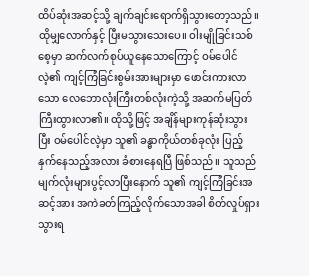ထိပ်ဆုံးအဆင့်သို့ ချက်ချင်းရောက်ရှိသွားတော့သည်။
ထိုမျှလောက်နှင့် ပြီးမသွားသေးပေ။ ဝါးမျိုခြင်းသစ်စေ့မှာ ဆက်လက်စုပ်ယူနေသောကြောင့် ဝမ်ပေါင်လဲ့၏ ကျင့်ကြံခြင်းစွမ်းအားများမှာ ဖောင်းကားလာသော လေဘောလုံးကြီးတစ်လုံးကဲ့သို့ အဆက်မပြတ် ကြီးထွားလာ၏။ ထိုသို့ဖြင့် အချိန်များကုန်ဆုံးသွားပြီး ဝမ်ပေါင်လဲ့မှာ သူ၏ ခန္ဓာကိုယ်တစ်ခုလုံး ပြည့်နှက်နေသည့်အလား ခံစားနေရပြီ ဖြစ်သည်။ သူသည် မျက်လုံးများပွင့်လာပြီးနောက် သူ၏ ကျင့်ကြံခြင်းအဆင့်အား အကဲခတ်ကြည့်လိုက်သောအခါ စိတ်လှုပ်ရှားသွားရ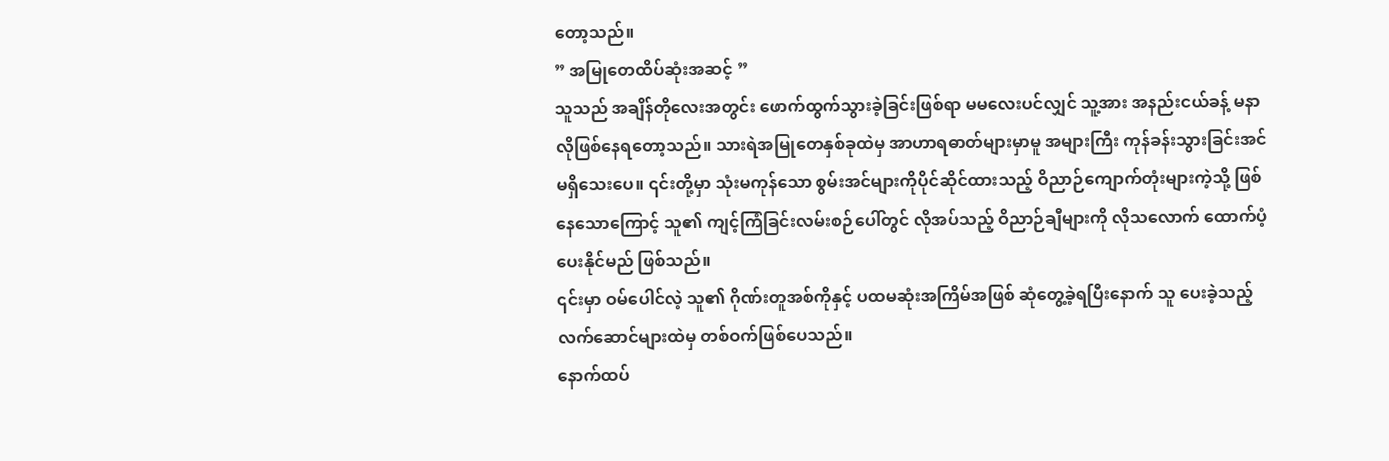တော့သည်။
” အမြုတေထိပ်ဆုံးအဆင့် ”
သူသည် အချိန်တိုလေးအတွင်း ဖောက်ထွက်သွားခဲ့ခြင်းဖြစ်ရာ မမလေးပင်လျှင် သူ့အား အနည်းငယ်ခန့် မနာလိုဖြစ်နေရတော့သည်။ သားရဲအမြုတေနှစ်ခုထဲမှ အာဟာရဓာတ်များမှာမူ အများကြီး ကုန်ခန်းသွားခြင်းအင် မရှိသေးပေ။ ၎င်းတို့မှာ သုံးမကုန်သော စွမ်းအင်များကိုပိုင်ဆိုင်ထားသည့် ဝိညာဉ်ကျောက်တုံးများကဲ့သို့ ဖြစ်နေသောကြောင့် သူ၏ ကျင့်ကြံခြင်းလမ်းစဉ်ပေါ်တွင် လိုအပ်သည့် ဝိညာဉ်ချီများကို လိုသလောက် ထောက်ပံ့ပေးနိုင်မည် ဖြစ်သည်။
၎င်းမှာ ဝမ်ပေါင်လဲ့ သူ၏ ဂိုဏ်းတူအစ်ကိုနှင့် ပထမဆုံးအကြိမ်အဖြစ် ဆုံတွေ့ခဲ့ရပြီးနောက် သူ ပေးခဲ့သည့် လက်ဆောင်များထဲမှ တစ်ဝက်ဖြစ်ပေသည်။
နောက်ထပ်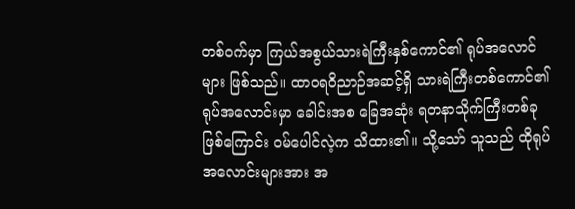တစ်ဝက်မှာ ကြယ်အစွယ်သားရဲကြီးနှစ်ကောင်၏ ရုပ်အလောင်များ ဖြစ်သည်။ ထာဝရဝိညာဉ်အဆင့်ရှိ သားရဲကြီးတစ်ကောင်၏ ရုပ်အလောင်းမှာ ခေါင်းအစ ခြေအဆုံး ရတနာသိုက်ကြီးတစ်ခုဖြစ်ကြောင်း ဝမ်ပေါင်လဲ့က သိထား၏။ သို့သော် သူသည် ထိုရုပ်အလောင်းများအား အ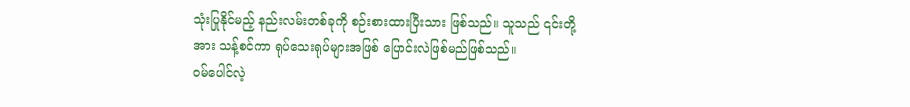သုံးပြုနိုင်မည့် နည်းလမ်းတစ်ခုကို စဉ်းစားထားပြီးသား ဖြစ်သည်။ သူသည် ၎င်းတို့အား သန့်စင်ကာ ရုပ်သေးရုပ်များအဖြစ် ပြောင်းလဲဖြစ်မည်ဖြစ်သည်။
ဝမ်ပေါင်လဲ့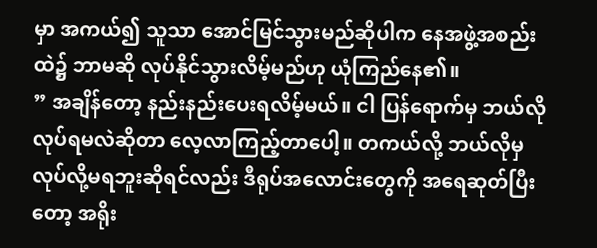မှာ အကယ်၍ သူသာ အောင်မြင်သွားမည်ဆိုပါက နေအဖွဲ့အစည်းထဲ၌ ဘာမဆို လုပ်နိုင်သွားလိမ့်မည်ဟု ယုံကြည်နေ၏။
” အချိန်တော့ နည်းနည်းပေးရလိမ့်မယ်။ ငါ ပြန်ရောက်မှ ဘယ်လိုလုပ်ရမလဲဆိုတာ လေ့လာကြည့်တာပေါ့။ တကယ်လို့ ဘယ်လိုမှ လုပ်လို့မရဘူးဆိုရင်လည်း ဒီရုပ်အလောင်းတွေကို အရေဆုတ်ပြီးတော့ အရိုး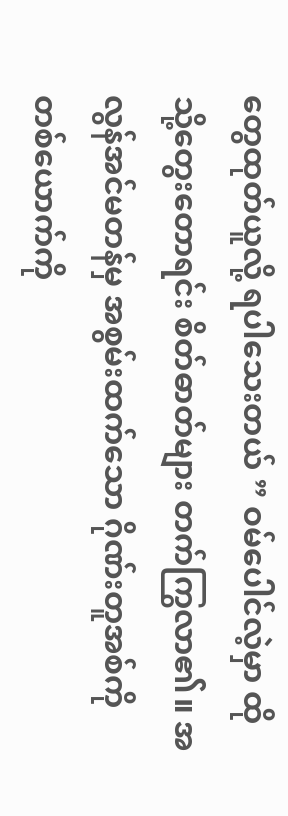တွေထုတ်ယူလို့ ရပါသေးတယ် ” ဝမ်ပေါင်လဲ့မှာ ထိုသို့တွေးတောရင်း စိတ်ဓာတ်များ တက်ကြွလာ၏။ အလွန်အင်မတန်မှ အစွမ်းထက်သော ဂိုဏ်းတူအစ်ကိုတစ်ယောက်ကို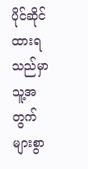ပိုင်ဆိုင်ထားရသည်မှာ သူ့အတွက် များစွာ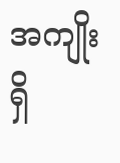အကျိုးရှိ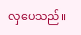လှပေသည်။